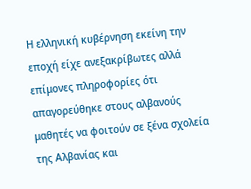Η ελληνική κυβέρνηση εκείνη την εποχή είχε ανεξακρίβωτες αλλά επίμονες πληροφορίες ότι απαγορεύθηκε στους αλβανούς μαθητές να φοιτούν σε ξένα σχολεία της Αλβανίας και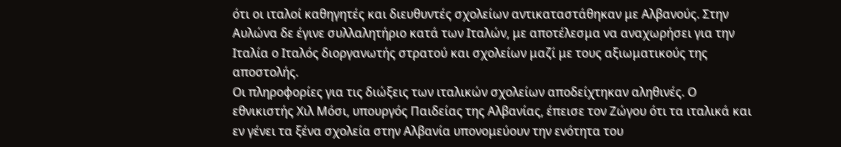ότι οι ιταλοί καθηγητές και διευθυντές σχολείων αντικαταστάθηκαν με Αλβανούς. Στην Αυλώνα δε έγινε συλλαλητήριο κατά των Ιταλών, με αποτέλεσμα να αναχωρήσει για την Ιταλία ο Ιταλός διοργανωτής στρατού και σχολείων μαζί με τους αξιωματικούς της αποστολής.
Οι πληροφορίες για τις διώξεις των ιταλικών σχολείων αποδείχτηκαν αληθινές. Ο εθνικιστής Χιλ Μόσι, υπουργός Παιδείας της Αλβανίας, έπεισε τον Ζώγου ότι τα ιταλικά και εν γένει τα ξένα σχολεία στην Αλβανία υπονομεύουν την ενότητα του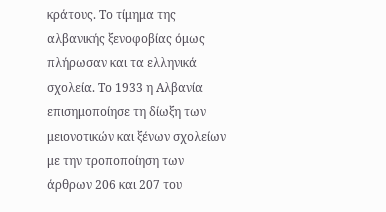κράτους. Το τίμημα της αλβανικής ξενοφοβίας όμως πλήρωσαν και τα ελληνικά σχολεία. Το 1933 η Αλβανία επισημοποίησε τη δίωξη των μειονοτικών και ξένων σχολείων με την τροποποίηση των άρθρων 206 και 207 του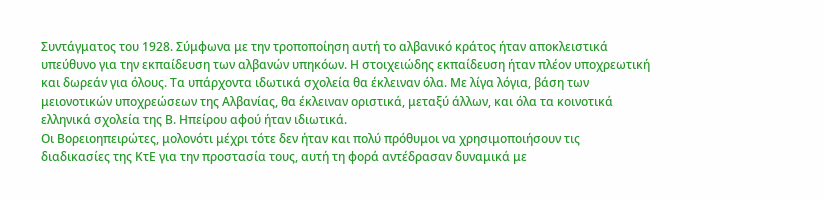Συντάγματος του 1928. Σύμφωνα με την τροποποίηση αυτή το αλβανικό κράτος ήταν αποκλειστικά υπεύθυνο για την εκπαίδευση των αλβανών υπηκόων. Η στοιχειώδης εκπαίδευση ήταν πλέον υποχρεωτική και δωρεάν για όλους. Τα υπάρχοντα ιδωτικά σχολεία θα έκλειναν όλα. Με λίγα λόγια, βάση των μειονοτικών υποχρεώσεων της Αλβανίας, θα έκλειναν οριστικά, μεταξύ άλλων, και όλα τα κοινοτικά ελληνικά σχολεία της Β. Ηπείρου αφού ήταν ιδιωτικά.
Οι Βορειοηπειρώτες, μολονότι μέχρι τότε δεν ήταν και πολύ πρόθυμοι να χρησιμοποιήσουν τις διαδικασίες της ΚτΕ για την προστασία τους, αυτή τη φορά αντέδρασαν δυναμικά με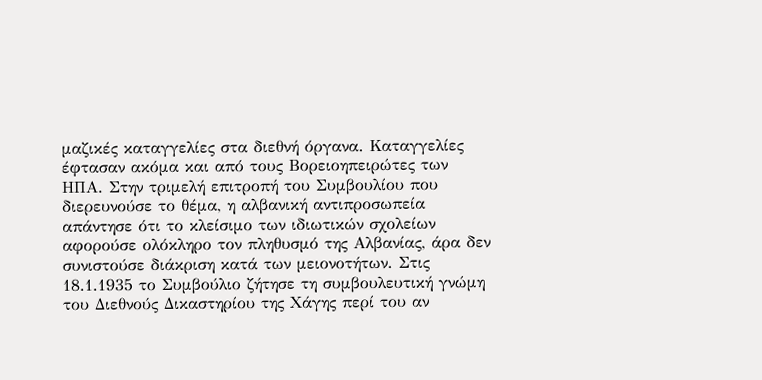μαζικές καταγγελίες στα διεθνή όργανα. Καταγγελίες έφτασαν ακόμα και από τους Βορειοηπειρώτες των ΗΠΑ. Στην τριμελή επιτροπή του Συμβουλίου που διερευνούσε το θέμα, η αλβανική αντιπροσωπεία απάντησε ότι το κλείσιμο των ιδιωτικών σχολείων αφορούσε ολόκληρο τον πληθυσμό της Αλβανίας, άρα δεν συνιστούσε διάκριση κατά των μειονοτήτων. Στις 18.1.1935 το Συμβούλιο ζήτησε τη συμβουλευτική γνώμη του Διεθνούς Δικαστηρίου της Χάγης περί του αν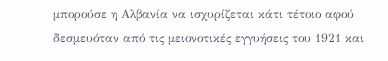μπορούσε η Αλβανία να ισχυρίζεται κάτι τέτοιο αφού δεσμευόταν από τις μειονοτικές εγγυήσεις του 1921 και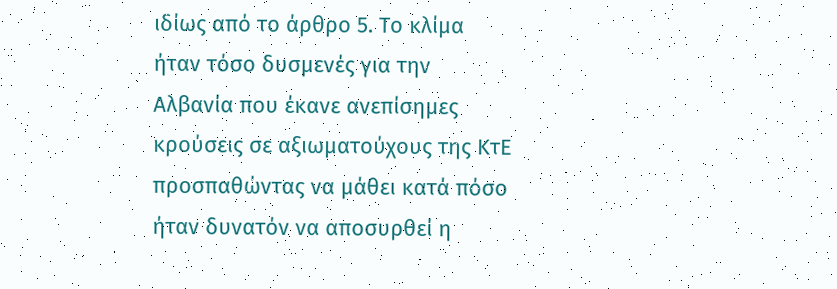ιδίως από το άρθρο 5. Το κλίμα ήταν τόσο δυσμενές για την Αλβανία που έκανε ανεπίσημες κρούσεις σε αξιωματούχους της ΚτΕ προσπαθώντας να μάθει κατά πόσο ήταν δυνατόν να αποσυρθεί η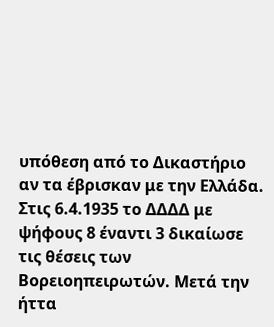υπόθεση από το Δικαστήριο αν τα έβρισκαν με την Ελλάδα.
Στις 6.4.1935 το ΔΔΔΔ με ψήφους 8 έναντι 3 δικαίωσε τις θέσεις των Βορειοηπειρωτών. Μετά την ήττα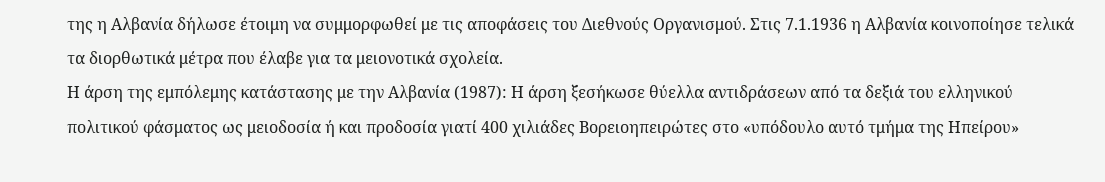της η Αλβανία δήλωσε έτοιμη να συμμορφωθεί με τις αποφάσεις του Διεθνούς Οργανισμού. Στις 7.1.1936 η Αλβανία κοινοποίησε τελικά τα διορθωτικά μέτρα που έλαβε για τα μειονοτικά σχολεία.
Η άρση της εμπόλεμης κατάστασης με την Αλβανία (1987): Η άρση ξεσήκωσε θύελλα αντιδράσεων από τα δεξιά του ελληνικού πολιτικού φάσματος ως μειοδοσία ή και προδοσία γιατί 400 χιλιάδες Βορειοηπειρώτες στο «υπόδουλο αυτό τμήμα της Ηπείρου»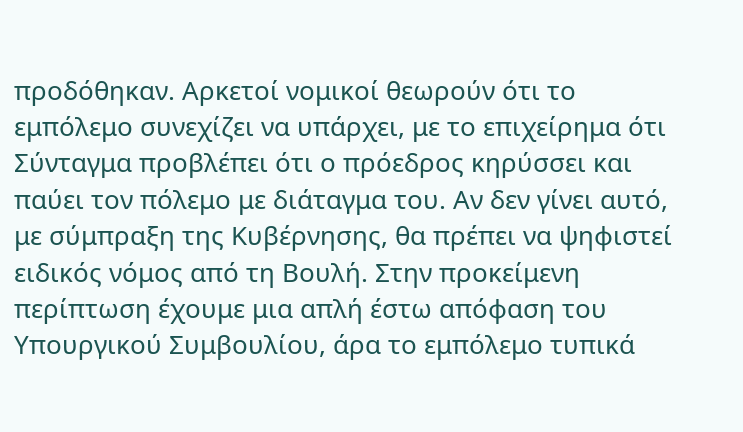προδόθηκαν. Αρκετοί νομικοί θεωρούν ότι το εμπόλεμο συνεχίζει να υπάρχει, με το επιχείρημα ότι Σύνταγμα προβλέπει ότι ο πρόεδρος κηρύσσει και παύει τον πόλεμο με διάταγμα του. Αν δεν γίνει αυτό, με σύμπραξη της Κυβέρνησης, θα πρέπει να ψηφιστεί ειδικός νόμος από τη Βουλή. Στην προκείμενη περίπτωση έχουμε μια απλή έστω απόφαση του Υπουργικού Συμβουλίου, άρα το εμπόλεμο τυπικά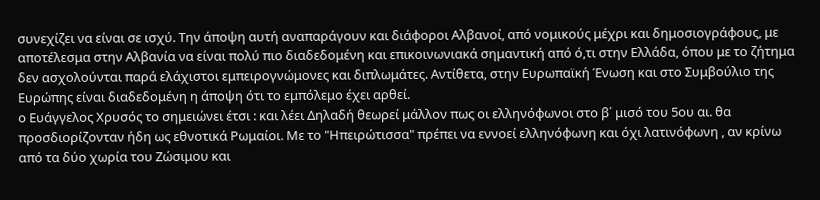συνεχίζει να είναι σε ισχύ. Την άποψη αυτή αναπαράγουν και διάφοροι Αλβανοί, από νομικούς μέχρι και δημοσιογράφους, με αποτέλεσμα στην Αλβανία να είναι πολύ πιο διαδεδομένη και επικοινωνιακά σημαντική από ό,τι στην Ελλάδα, όπου με το ζήτημα δεν ασχολούνται παρά ελάχιστοι εμπειρογνώμονες και διπλωμάτες. Αντίθετα, στην Ευρωπαϊκή Ένωση και στο Συμβούλιο της Ευρώπης είναι διαδεδομένη η άποψη ότι το εμπόλεμο έχει αρθεί.
ο Ευάγγελος Χρυσός το σημειώνει έτσι : και λέει Δηλαδή θεωρεί μάλλον πως οι ελληνόφωνοι στο β΄ μισό του 5ου αι. θα προσδιορίζονταν ήδη ως εθνοτικά Ρωμαίοι. Με το "Ηπειρώτισσα" πρέπει να εννοεί ελληνόφωνη και όχι λατινόφωνη , αν κρίνω από τα δύο χωρία του Ζώσιμου και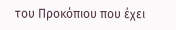του Προκόπιου που έχει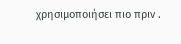χρησιμοποιήσει πιο πριν .